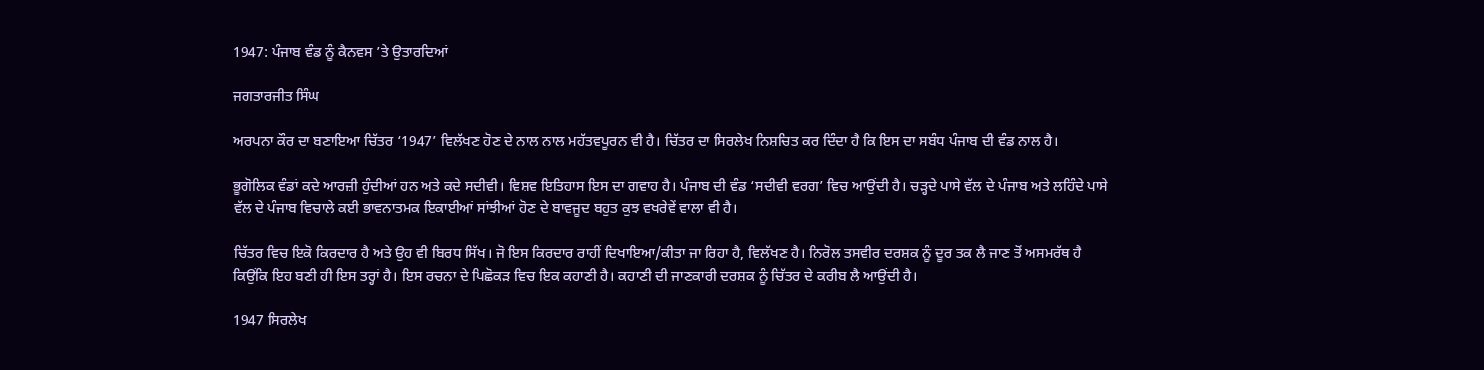1947: ਪੰਜਾਬ ਵੰਡ ਨੂੰ ਕੈਨਵਸ ’ਤੇ ਉਤਾਰਦਿਆਂ

ਜਗਤਾਰਜੀਤ ਸਿੰਘ

ਅਰਪਨਾ ਕੌਰ ਦਾ ਬਣਾਇਆ ਚਿੱਤਰ ‘1947’ ਵਿਲੱਖਣ ਹੋਣ ਦੇ ਨਾਲ ਨਾਲ ਮਹੱਤਵਪੂਰਨ ਵੀ ਹੈ। ਚਿੱਤਰ ਦਾ ਸਿਰਲੇਖ ਨਿਸ਼ਚਿਤ ਕਰ ਦਿੰਦਾ ਹੈ ਕਿ ਇਸ ਦਾ ਸਬੰਧ ਪੰਜਾਬ ਦੀ ਵੰਡ ਨਾਲ ਹੈ।

ਭੂਗੋਲਿਕ ਵੰਡਾਂ ਕਦੇ ਆਰਜ਼ੀ ਹੁੰਦੀਆਂ ਹਨ ਅਤੇ ਕਦੇ ਸਦੀਵੀ। ਵਿਸ਼ਵ ਇਤਿਹਾਸ ਇਸ ਦਾ ਗਵਾਹ ਹੈ। ਪੰਜਾਬ ਦੀ ਵੰਡ ‘ਸਦੀਵੀ ਵਰਗ’ ਵਿਚ ਆਉਂਦੀ ਹੈ। ਚੜ੍ਹਦੇ ਪਾਸੇ ਵੱਲ ਦੇ ਪੰਜਾਬ ਅਤੇ ਲਹਿੰਦੇ ਪਾਸੇ ਵੱਲ ਦੇ ਪੰਜਾਬ ਵਿਚਾਲੇ ਕਈ ਭਾਵਨਾਤਮਕ ਇਕਾਈਆਂ ਸਾਂਝੀਆਂ ਹੋਣ ਦੇ ਬਾਵਜੂਦ ਬਹੁਤ ਕੁਝ ਵਖਰੇਵੇਂ ਵਾਲਾ ਵੀ ਹੈ।

ਚਿੱਤਰ ਵਿਚ ਇਕੋ ਕਿਰਦਾਰ ਹੈ ਅਤੇ ਉਹ ਵੀ ਬਿਰਧ ਸਿੱਖ। ਜੋ ਇਸ ਕਿਰਦਾਰ ਰਾਹੀਂ ਦਿਖਾਇਆ/ਕੀਤਾ ਜਾ ਰਿਹਾ ਹੈ, ਵਿਲੱਖਣ ਹੈ। ਨਿਰੋਲ ਤਸਵੀਰ ਦਰਸ਼ਕ ਨੂੰ ਦੂਰ ਤਕ ਲੈ ਜਾਣ ਤੋਂ ਅਸਮਰੱਥ ਹੈ ਕਿਉਂਕਿ ਇਹ ਬਣੀ ਹੀ ਇਸ ਤਰ੍ਹਾਂ ਹੈ। ਇਸ ਰਚਨਾ ਦੇ ਪਿਛੋਕੜ ਵਿਚ ਇਕ ਕਹਾਣੀ ਹੈ। ਕਹਾਣੀ ਦੀ ਜਾਣਕਾਰੀ ਦਰਸ਼ਕ ਨੂੰ ਚਿੱਤਰ ਦੇ ਕਰੀਬ ਲੈ ਆਉਂਦੀ ਹੈ।

1947 ਸਿਰਲੇਖ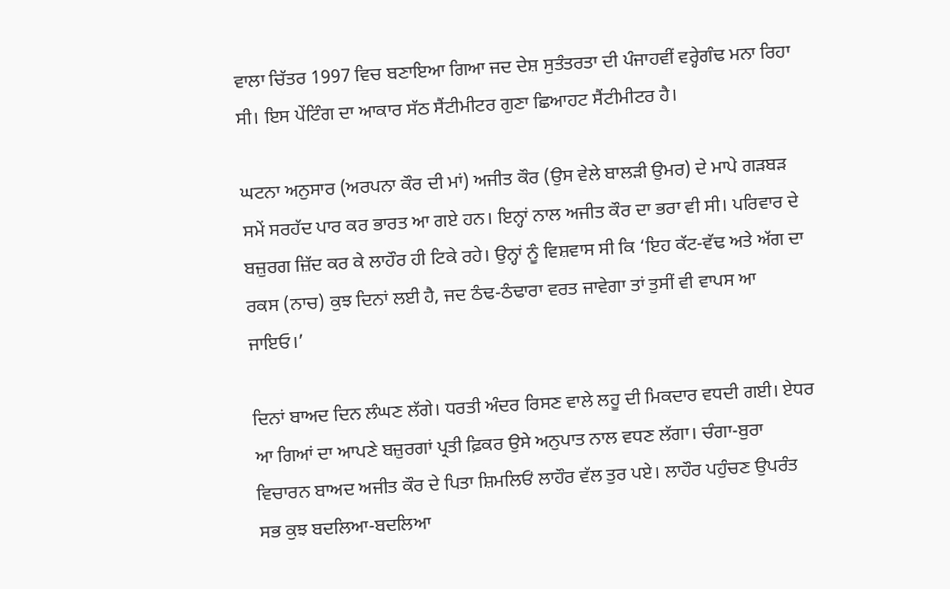ਵਾਲਾ ਚਿੱਤਰ 1997 ਵਿਚ ਬਣਾਇਆ ਗਿਆ ਜਦ ਦੇਸ਼ ਸੁਤੰਤਰਤਾ ਦੀ ਪੰਜਾਹਵੀਂ ਵਰ੍ਹੇਗੰਢ ਮਨਾ ਰਿਹਾ ਸੀ। ਇਸ ਪੇਂਟਿੰਗ ਦਾ ਆਕਾਰ ਸੱਠ ਸੈਂਟੀਮੀਟਰ ਗੁਣਾ ਛਿਆਹਟ ਸੈਂਟੀਮੀਟਰ ਹੈ।

ਘਟਨਾ ਅਨੁਸਾਰ (ਅਰਪਨਾ ਕੌਰ ਦੀ ਮਾਂ) ਅਜੀਤ ਕੌਰ (ਉਸ ਵੇਲੇ ਬਾਲੜੀ ਉਮਰ) ਦੇ ਮਾਪੇ ਗੜਬੜ ਸਮੇਂ ਸਰਹੱਦ ਪਾਰ ਕਰ ਭਾਰਤ ਆ ਗਏ ਹਨ। ਇਨ੍ਹਾਂ ਨਾਲ ਅਜੀਤ ਕੌਰ ਦਾ ਭਰਾ ਵੀ ਸੀ। ਪਰਿਵਾਰ ਦੇ ਬਜ਼ੁਰਗ ਜ਼ਿੱਦ ਕਰ ਕੇ ਲਾਹੌਰ ਹੀ ਟਿਕੇ ਰਹੇ। ਉਨ੍ਹਾਂ ਨੂੰ ਵਿਸ਼ਵਾਸ ਸੀ ਕਿ ‘ਇਹ ਕੱਟ-ਵੱਢ ਅਤੇ ਅੱਗ ਦਾ ਰਕਸ (ਨਾਚ) ਕੁਝ ਦਿਨਾਂ ਲਈ ਹੈ, ਜਦ ਠੰਢ-ਠੰਢਾਰਾ ਵਰਤ ਜਾਵੇਗਾ ਤਾਂ ਤੁਸੀਂ ਵੀ ਵਾਪਸ ਆ ਜਾਇਓ।’

ਦਿਨਾਂ ਬਾਅਦ ਦਿਨ ਲੰਘਣ ਲੱਗੇ। ਧਰਤੀ ਅੰਦਰ ਰਿਸਣ ਵਾਲੇ ਲਹੂ ਦੀ ਮਿਕਦਾਰ ਵਧਦੀ ਗਈ। ਏਧਰ ਆ ਗਿਆਂ ਦਾ ਆਪਣੇ ਬਜ਼ੁਰਗਾਂ ਪ੍ਰਤੀ ਫ਼ਿਕਰ ਉਸੇ ਅਨੁਪਾਤ ਨਾਲ ਵਧਣ ਲੱਗਾ। ਚੰਗਾ-ਬੁਰਾ ਵਿਚਾਰਨ ਬਾਅਦ ਅਜੀਤ ਕੌਰ ਦੇ ਪਿਤਾ ਸ਼ਿਮਲਿਓਂ ਲਾਹੌਰ ਵੱਲ ਤੁਰ ਪਏ। ਲਾਹੌਰ ਪਹੁੰਚਣ ਉਪਰੰਤ ਸਭ ਕੁਝ ਬਦਲਿਆ-ਬਦਲਿਆ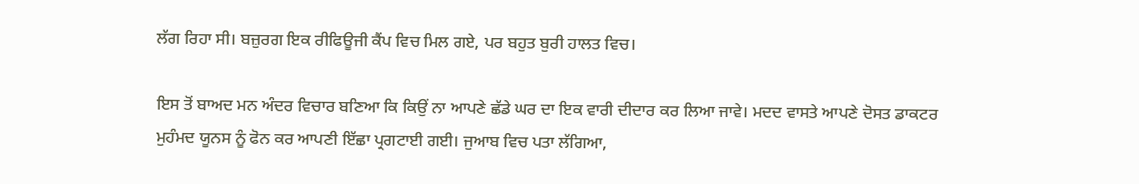ਲੱਗ ਰਿਹਾ ਸੀ। ਬਜ਼ੁਰਗ ਇਕ ਰੀਫਿਊਜੀ ਕੈਂਪ ਵਿਚ ਮਿਲ ਗਏ, ਪਰ ਬਹੁਤ ਬੁਰੀ ਹਾਲਤ ਵਿਚ।

ਇਸ ਤੋਂ ਬਾਅਦ ਮਨ ਅੰਦਰ ਵਿਚਾਰ ਬਣਿਆ ਕਿ ਕਿਉਂ ਨਾ ਆਪਣੇ ਛੱਡੇ ਘਰ ਦਾ ਇਕ ਵਾਰੀ ਦੀਦਾਰ ਕਰ ਲਿਆ ਜਾਵੇ। ਮਦਦ ਵਾਸਤੇ ਆਪਣੇ ਦੋਸਤ ਡਾਕਟਰ ਮੁਹੰਮਦ ਯੂਨਸ ਨੂੰ ਫੋਨ ਕਰ ਆਪਣੀ ਇੱਛਾ ਪ੍ਰਗਟਾਈ ਗਈ। ਜੁਆਬ ਵਿਚ ਪਤਾ ਲੱਗਿਆ,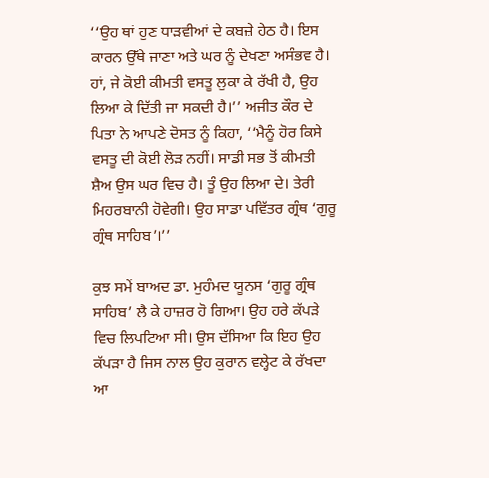‘‘ਉਹ ਥਾਂ ਹੁਣ ਧਾੜਵੀਆਂ ਦੇ ਕਬਜ਼ੇ ਹੇਠ ਹੈ। ਇਸ ਕਾਰਨ ਉੱਥੇ ਜਾਣਾ ਅਤੇ ਘਰ ਨੂੰ ਦੇਖਣਾ ਅਸੰਭਵ ਹੈ। ਹਾਂ, ਜੇ ਕੋਈ ਕੀਮਤੀ ਵਸਤੂ ਲੁਕਾ ਕੇ ਰੱਖੀ ਹੈ, ਉਹ ਲਿਆ ਕੇ ਦਿੱਤੀ ਜਾ ਸਕਦੀ ਹੈ।’’ ਅਜੀਤ ਕੌਰ ਦੇ ਪਿਤਾ ਨੇ ਆਪਣੇ ਦੋਸਤ ਨੂੰ ਕਿਹਾ, ‘‘ਮੈਨੂੰ ਹੋਰ ਕਿਸੇ ਵਸਤੂ ਦੀ ਕੋਈ ਲੋੜ ਨਹੀਂ। ਸਾਡੀ ਸਭ ਤੋਂ ਕੀਮਤੀ ਸ਼ੈਅ ਉਸ ਘਰ ਵਿਚ ਹੈ। ਤੂੰ ਉਹ ਲਿਆ ਦੇ। ਤੇਰੀ ਮਿਹਰਬਾਨੀ ਹੋਵੇਗੀ। ਉਹ ਸਾਡਾ ਪਵਿੱਤਰ ਗ੍ਰੰਥ ‘ਗੁਰੂ ਗ੍ਰੰਥ ਸਾਹਿਬ’।’’

ਕੁਝ ਸਮੇਂ ਬਾਅਦ ਡਾ. ਮੁਹੰਮਦ ਯੂਨਸ ‘ਗੁਰੂ ਗ੍ਰੰਥ ਸਾਹਿਬ’ ਲੈ ਕੇ ਹਾਜ਼ਰ ਹੋ ਗਿਆ। ਉਹ ਹਰੇ ਕੱਪੜੇ ਵਿਚ ਲਿਪਟਿਆ ਸੀ। ਉਸ ਦੱਸਿਆ ਕਿ ਇਹ ਉਹ ਕੱਪੜਾ ਹੈ ਜਿਸ ਨਾਲ ਉਹ ਕੁਰਾਨ ਵਲ੍ਹੇਟ ਕੇ ਰੱਖਦਾ ਆ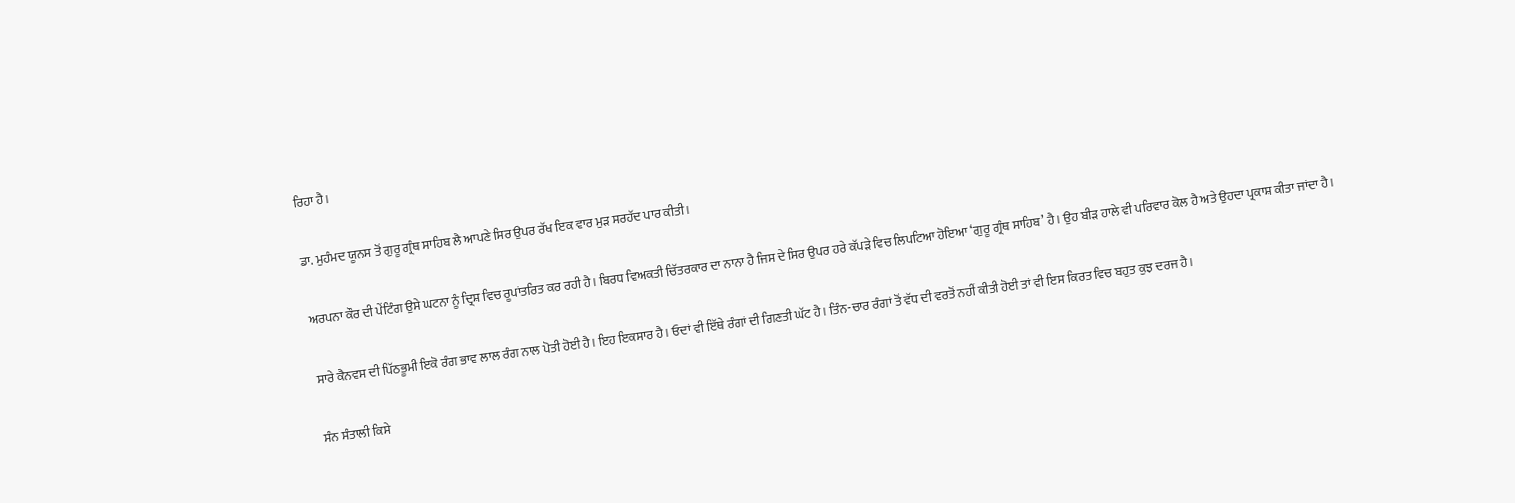ਰਿਹਾ ਹੈ।

ਡਾ. ਮੁਹੰਮਦ ਯੂਨਸ ਤੋਂ ਗੁਰੂ ਗ੍ਰੰਥ ਸਾਹਿਬ ਲੈ ਆਪਣੇ ਸਿਰ ਉਪਰ ਰੱਖ ਇਕ ਵਾਰ ਮੁੜ ਸਰਹੱਦ ਪਾਰ ਕੀਤੀ।

ਅਰਪਨਾ ਕੌਰ ਦੀ ਪੇਂਟਿੰਗ ਉਸੇ ਘਟਨਾ ਨੂੰ ਦ੍ਰਿਸ਼ ਵਿਚ ਰੂਪਾਂਤਰਿਤ ਕਰ ਰਹੀ ਹੈ। ਬਿਰਧ ਵਿਅਕਤੀ ਚਿੱਤਰਕਾਰ ਦਾ ਨਾਨਾ ਹੈ ਜਿਸ ਦੇ ਸਿਰ ਉਪਰ ਹਰੇ ਕੱਪੜੇ ਵਿਚ ਲਿਪਟਿਆ ਹੋਇਆ ‘ਗੁਰੂ ਗ੍ਰੰਥ ਸਾਹਿਬ’ ਹੈ। ਉਹ ਬੀੜ ਹਾਲੇ ਵੀ ਪਰਿਵਾਰ ਕੋਲ ਹੈ ਅਤੇ ਉਹਦਾ ਪ੍ਰਕਾਸ਼ ਕੀਤਾ ਜਾਂਦਾ ਹੈ।

ਸਾਰੇ ਕੈਨਵਸ ਦੀ ਪਿੱਠਭੂਮੀ ਇਕੋ ਰੰਗ ਭਾਵ ਲਾਲ ਰੰਗ ਨਾਲ ਪੋਤੀ ਹੋਈ ਹੈ। ਇਹ ਇਕਸਾਰ ਹੈ। ਓਦਾਂ ਵੀ ਇੱਥੇ ਰੰਗਾਂ ਦੀ ਗਿਣਤੀ ਘੱਟ ਹੈ। ਤਿੰਨ-ਚਾਰ ਰੰਗਾਂ ਤੋਂ ਵੱਧ ਦੀ ਵਰਤੋਂ ਨਹੀਂ ਕੀਤੀ ਹੋਈ ਤਾਂ ਵੀ ਇਸ ਕਿਰਤ ਵਿਚ ਬਹੁਤ ਕੁਝ ਦਰਜ ਹੈ।

ਸੰਨ ਸੰਤਾਲੀ ਕਿਸੇ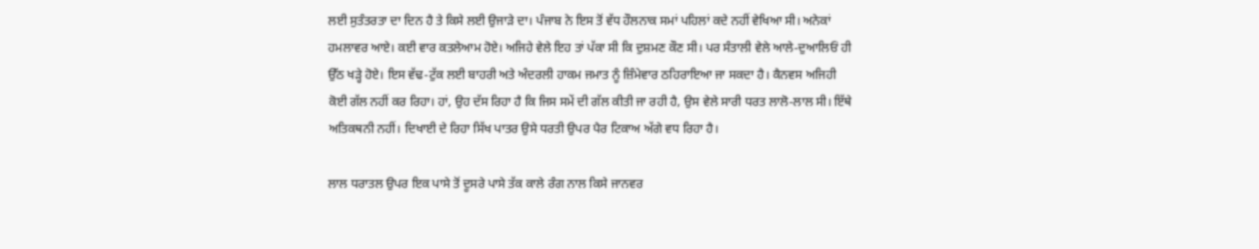ਲਈ ਸੁਤੰਤਰਤਾ ਦਾ ਦਿਨ ਹੈ ਤੇ ਕਿਸੇ ਲਈ ਉਜਾੜੇ ਦਾ। ਪੰਜਾਬ ਨੇ ਇਸ ਤੋਂ ਵੱਧ ਹੌਲਨਾਕ ਸਮਾਂ ਪਹਿਲਾਂ ਕਦੇ ਨਹੀਂ ਵੇਖਿਆ ਸੀ। ਅਨੇਕਾਂ ਹਮਲਾਵਰ ਆਏ। ਕਈ ਵਾਰ ਕਤਲੇਆਮ ਹੋਏ। ਅਜਿਹੇ ਵੇਲੇ ਇਹ ਤਾਂ ਪੱਕਾ ਸੀ ਕਿ ਦੁਸ਼ਮਣ ਕੌਣ ਸੀ। ਪਰ ਸੰਤਾਲੀ ਵੇਲੇ ਆਲੇ-ਦੁਆਲਿਓਂ ਹੀ ਉੱਠ ਖੜ੍ਹੇ ਹੋਏ। ਇਸ ਵੱਢ-ਟੁੱਕ ਲਈ ਬਾਹਰੀ ਅਤੇ ਅੰਦਰਲੀ ਹਾਕਮ ਜਮਾਤ ਨੂੰ ਜ਼ਿੰਮੇਵਾਰ ਠਹਿਰਾਇਆ ਜਾ ਸਕਦਾ ਹੈ। ਕੈਨਵਸ ਅਜਿਹੀ ਕੋਈ ਗੱਲ ਨਹੀਂ ਕਰ ਰਿਹਾ। ਹਾਂ, ਉਹ ਦੱਸ ਰਿਹਾ ਹੈ ਕਿ ਜਿਸ ਸਮੇਂ ਦੀ ਗੱਲ ਕੀਤੀ ਜਾ ਰਹੀ ਹੈ, ਉਸ ਵੇਲੇ ਸਾਰੀ ਧਰਤ ਲਾਲੋ-ਲਾਲ ਸੀ। ਇੱਥੇ ਅਤਿਕਥਨੀ ਨਹੀਂ। ਦਿਖਾਈ ਦੇ ਰਿਹਾ ਸਿੱਖ ਪਾਤਰ ਉਸੇ ਧਰਤੀ ਉਪਰ ਪੈਰ ਟਿਕਾਅ ਅੱਗੇ ਵਧ ਰਿਹਾ ਹੈ।

ਲਾਲ ਧਰਾਤਲ ਉਪਰ ਇਕ ਪਾਸੇ ਤੋਂ ਦੂਸਰੇ ਪਾਸੇ ਤੱਕ ਕਾਲੇ ਰੰਗ ਨਾਲ ਕਿਸੇ ਜਾਨਵਰ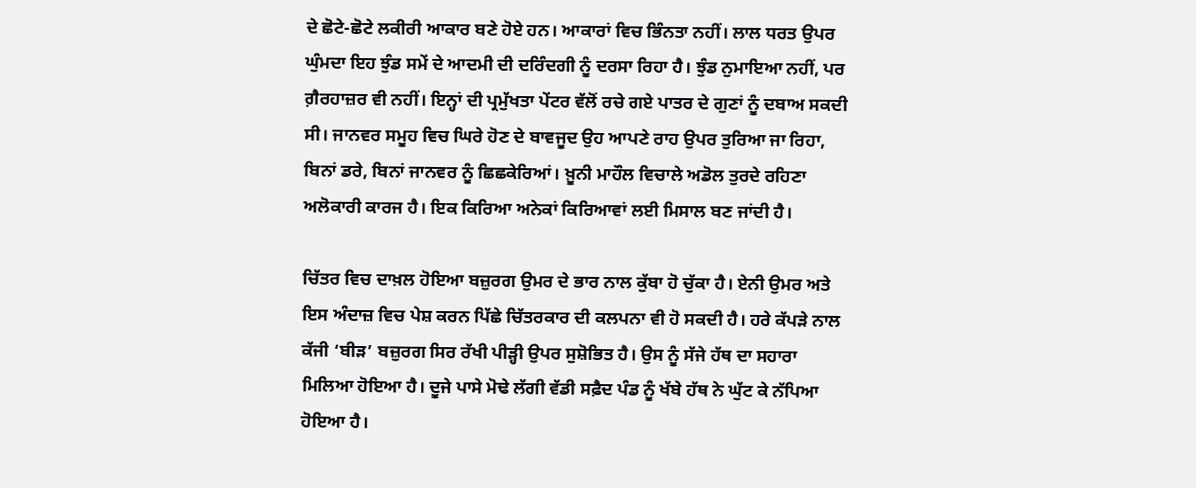ਦੇ ਛੋਟੇ-ਛੋਟੇ ਲਕੀਰੀ ਆਕਾਰ ਬਣੇ ਹੋਏ ਹਨ। ਆਕਾਰਾਂ ਵਿਚ ਭਿੰਨਤਾ ਨਹੀਂ। ਲਾਲ ਧਰਤ ਉਪਰ ਘੁੰਮਦਾ ਇਹ ਝੁੰਡ ਸਮੇਂ ਦੇ ਆਦਮੀ ਦੀ ਦਰਿੰਦਗੀ ਨੂੰ ਦਰਸਾ ਰਿਹਾ ਹੈ। ਝੁੰਡ ਨੁਮਾਇਆ ਨਹੀਂ, ਪਰ ਗ਼ੈਰਹਾਜ਼ਰ ਵੀ ਨਹੀਂ। ਇਨ੍ਹਾਂ ਦੀ ਪ੍ਰਮੁੱਖਤਾ ਪੇਂਟਰ ਵੱਲੋਂ ਰਚੇ ਗਏ ਪਾਤਰ ਦੇ ਗੁਣਾਂ ਨੂੰ ਦਬਾਅ ਸਕਦੀ ਸੀ। ਜਾਨਵਰ ਸਮੂਹ ਵਿਚ ਘਿਰੇ ਹੋਣ ਦੇ ਬਾਵਜੂਦ ਉਹ ਆਪਣੇ ਰਾਹ ਉਪਰ ਤੁਰਿਆ ਜਾ ਰਿਹਾ, ਬਿਨਾਂ ਡਰੇ, ਬਿਨਾਂ ਜਾਨਵਰ ਨੂੰ ਛਿਛਕੇਰਿਆਂ। ਖ਼ੂਨੀ ਮਾਹੌਲ ਵਿਚਾਲੇ ਅਡੋਲ ਤੁਰਦੇ ਰਹਿਣਾ ਅਲੋਕਾਰੀ ਕਾਰਜ ਹੈ। ਇਕ ਕਿਰਿਆ ਅਨੇਕਾਂ ਕਿਰਿਆਵਾਂ ਲਈ ਮਿਸਾਲ ਬਣ ਜਾਂਦੀ ਹੈ।

ਚਿੱਤਰ ਵਿਚ ਦਾਖ਼ਲ ਹੋਇਆ ਬਜ਼ੁਰਗ ਉਮਰ ਦੇ ਭਾਰ ਨਾਲ ਕੁੱਬਾ ਹੋ ਚੁੱਕਾ ਹੈ। ਏਨੀ ਉਮਰ ਅਤੇ ਇਸ ਅੰਦਾਜ਼ ਵਿਚ ਪੇਸ਼ ਕਰਨ ਪਿੱਛੇ ਚਿੱਤਰਕਾਰ ਦੀ ਕਲਪਨਾ ਵੀ ਹੋ ਸਕਦੀ ਹੈ। ਹਰੇ ਕੱਪੜੇ ਨਾਲ ਕੱਜੀ ‘ਬੀੜ’ ਬਜ਼ੁਰਗ ਸਿਰ ਰੱਖੀ ਪੀੜ੍ਹੀ ਉਪਰ ਸੁਸ਼ੋਭਿਤ ਹੈ। ਉਸ ਨੂੰ ਸੱਜੇ ਹੱਥ ਦਾ ਸਹਾਰਾ ਮਿਲਿਆ ਹੋਇਆ ਹੈ। ਦੂਜੇ ਪਾਸੇ ਮੋਢੇ ਲੱਗੀ ਵੱਡੀ ਸਫ਼ੈਦ ਪੰਡ ਨੂੰ ਖੱਬੇ ਹੱਥ ਨੇ ਘੁੱਟ ਕੇ ਨੱਪਿਆ ਹੋਇਆ ਹੈ।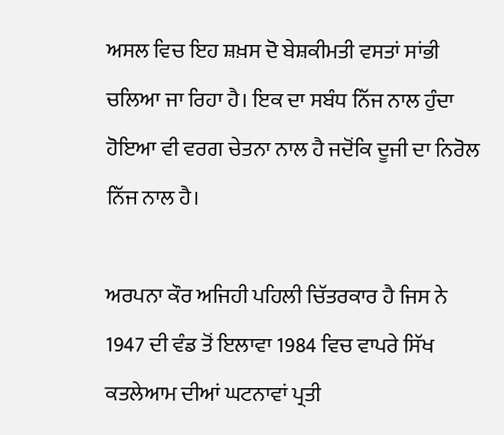ਅਸਲ ਵਿਚ ਇਹ ਸ਼ਖ਼ਸ ਦੋ ਬੇਸ਼ਕੀਮਤੀ ਵਸਤਾਂ ਸਾਂਭੀ ਚਲਿਆ ਜਾ ਰਿਹਾ ਹੈ। ਇਕ ਦਾ ਸਬੰਧ ਨਿੱਜ ਨਾਲ ਹੁੰਦਾ ਹੋਇਆ ਵੀ ਵਰਗ ਚੇਤਨਾ ਨਾਲ ਹੈ ਜਦੋਂਕਿ ਦੂਜੀ ਦਾ ਨਿਰੋਲ ਨਿੱਜ ਨਾਲ ਹੈ।

ਅਰਪਨਾ ਕੌਰ ਅਜਿਹੀ ਪਹਿਲੀ ਚਿੱਤਰਕਾਰ ਹੈ ਜਿਸ ਨੇ 1947 ਦੀ ਵੰਡ ਤੋਂ ਇਲਾਵਾ 1984 ਵਿਚ ਵਾਪਰੇ ਸਿੱਖ ਕਤਲੇਆਮ ਦੀਆਂ ਘਟਨਾਵਾਂ ਪ੍ਰਤੀ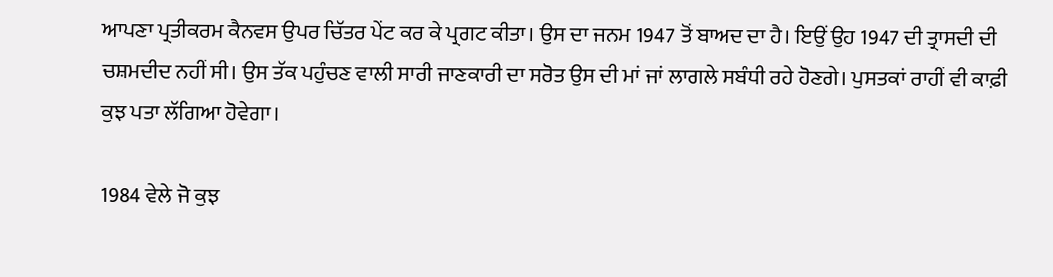ਆਪਣਾ ਪ੍ਰਤੀਕਰਮ ਕੈਨਵਸ ਉਪਰ ਚਿੱਤਰ ਪੇਂਟ ਕਰ ਕੇ ਪ੍ਰਗਟ ਕੀਤਾ। ਉਸ ਦਾ ਜਨਮ 1947 ਤੋਂ ਬਾਅਦ ਦਾ ਹੈ। ਇਉਂ ਉਹ 1947 ਦੀ ਤ੍ਰਾਸਦੀ ਦੀ ਚਸ਼ਮਦੀਦ ਨਹੀਂ ਸੀ। ਉਸ ਤੱਕ ਪਹੁੰਚਣ ਵਾਲੀ ਸਾਰੀ ਜਾਣਕਾਰੀ ਦਾ ਸਰੋਤ ਉਸ ਦੀ ਮਾਂ ਜਾਂ ਲਾਗਲੇ ਸਬੰਧੀ ਰਹੇ ਹੋਣਗੇ। ਪੁਸਤਕਾਂ ਰਾਹੀਂ ਵੀ ਕਾਫ਼ੀ ਕੁਝ ਪਤਾ ਲੱਗਿਆ ਹੋਵੇਗਾ।

1984 ਵੇਲੇ ਜੋ ਕੁਝ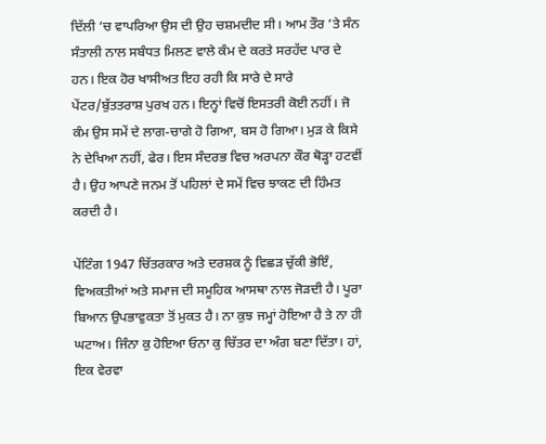ਦਿੱਲੀ ’ਚ ਵਾਪਰਿਆ ਉਸ ਦੀ ਉਹ ਚਸ਼ਮਦੀਦ ਸੀ। ਆਮ ਤੌਰ ’ਤੇ ਸੰਨ ਸੰਤਾਲੀ ਨਾਲ ਸਬੰਧਤ ਮਿਲਣ ਵਾਲੇ ਕੰਮ ਦੇ ਕਰਤੇ ਸਰਹੱਦ ਪਾਰ ਦੇ ਹਨ। ਇਕ ਹੋਰ ਖਾਸੀਅਤ ਇਹ ਰਹੀ ਕਿ ਸਾਰੇ ਦੇ ਸਾਰੇ ਪੇਂਟਰ/ਬੁੱਤਤਰਾਸ਼ ਪੁਰਖ ਹਨ। ਇਨ੍ਹਾਂ ਵਿਚੋਂ ਇਸਤਰੀ ਕੋਈ ਨਹੀਂ। ਜੋ ਕੰਮ ਉਸ ਸਮੇਂ ਦੇ ਲਾਗ-ਚਾਗੇ ਹੋ ਗਿਆ, ਬਸ ਹੋ ਗਿਆ। ਮੁੜ ਕੇ ਕਿਸੇ ਨੇ ਦੇਖਿਆ ਨਹੀਂ, ਫੇਰ। ਇਸ ਸੰਦਰਭ ਵਿਚ ਅਰਪਨਾ ਕੌਰ ਥੋੜ੍ਹਾ ਹਟਵੀਂ ਹੈ। ਉਹ ਆਪਣੇ ਜਨਮ ਤੋਂ ਪਹਿਲਾਂ ਦੇ ਸਮੇਂ ਵਿਚ ਝਾਕਣ ਦੀ ਹਿੰਮਤ ਕਰਦੀ ਹੈ।

ਪੇਂਟਿੰਗ 1947 ਚਿੱਤਰਕਾਰ ਅਤੇ ਦਰਸ਼ਕ ਨੂੰ ਵਿਛੜ ਚੁੱਕੀ ਭੋਇੰ, ਵਿਅਕਤੀਆਂ ਅਤੇ ਸਮਾਜ ਦੀ ਸਮੂਹਿਕ ਆਸਥਾ ਨਾਲ ਜੋੜਦੀ ਹੈ। ਪੂਰਾ ਬਿਆਨ ਉਪਭਾਵੁਕਤਾ ਤੋਂ ਮੁਕਤ ਹੈ। ਨਾ ਕੁਝ ਜਮ੍ਹਾਂ ਹੋਇਆ ਹੈ ਤੇ ਨਾ ਹੀ ਘਟਾਅ। ਜਿੰਨਾ ਕੁ ਹੋਇਆ ਓਨਾ ਕੁ ਚਿੱਤਰ ਦਾ ਅੰਗ ਬਣਾ ਦਿੱਤਾ। ਹਾਂ, ਇਕ ਵੇਰਵਾ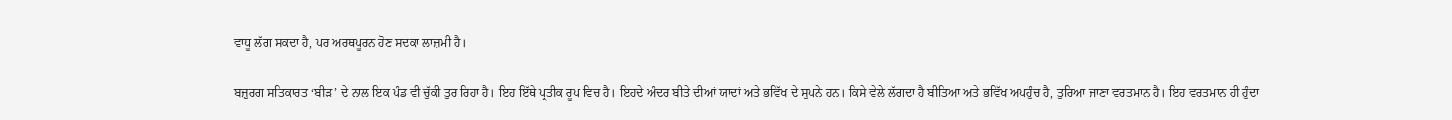ਵਾਧੂ ਲੱਗ ਸਕਦਾ ਹੈ, ਪਰ ਅਰਥਪੂਰਨ ਹੋਣ ਸਦਕਾ ਲਾਜ਼ਮੀ ਹੈ।

ਬਜ਼ੁਰਗ ਸਤਿਕਾਰਤ ‘ਬੀੜ’ ਦੇ ਨਾਲ ਇਕ ਪੰਡ ਵੀ ਚੁੱਕੀ ਤੁਰ ਰਿਹਾ ਹੈ। ਇਹ ਇੱਥੇ ਪ੍ਰਤੀਕ ਰੂਪ ਵਿਚ ਹੈ। ਇਹਦੇ ਅੰਦਰ ਬੀਤੇ ਦੀਆਂ ਯਾਦਾਂ ਅਤੇ ਭਵਿੱਖ ਦੇ ਸੁਪਨੇ ਹਨ। ਕਿਸੇ ਵੇਲੇ ਲੱਗਦਾ ਹੈ ਬੀਤਿਆ ਅਤੇ ਭਵਿੱਖ ਅਪਹੁੰਚ ਹੈ, ਤੁਰਿਆ ਜਾਣਾ ਵਰਤਮਾਨ ਹੈ। ਇਹ ਵਰਤਮਾਨ ਹੀ ਹੁੰਦਾ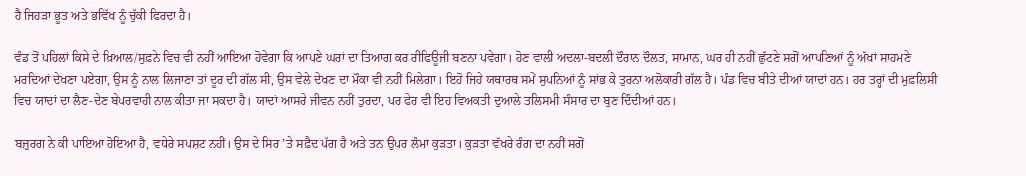ਹੈ ਜਿਹੜਾ ਭੂਤ ਅਤੇ ਭਵਿੱਖ ਨੂੰ ਚੁੱਕੀ ਫਿਰਦਾ ਹੈ।

ਵੰਡ ਤੋਂ ਪਹਿਲਾਂ ਕਿਸੇ ਦੇ ਖ਼ਿਆਲ/ਸੁਫ਼ਨੇ ਵਿਚ ਵੀ ਨਹੀਂ ਆਇਆ ਹੋਵੇਗਾ ਕਿ ਆਪਣੇ ਘਰਾਂ ਦਾ ਤਿਆਗ ਕਰ ਰੀਫਿਊਜੀ ਬਣਨਾ ਪਵੇਗਾ। ਹੋਣ ਵਾਲੀ ਅਦਲਾ-ਬਦਲੀ ਦੌਰਾਨ ਦੌਲਤ, ਸਾਮਾਨ, ਘਰ ਹੀ ਨਹੀਂ ਛੁੱਟਣੇ ਸਗੋਂ ਆਪਣਿਆਂ ਨੂੰ ਅੱਖਾਂ ਸਾਹਮਣੇ ਮਰਦਿਆਂ ਦੇਖਣਾ ਪਏਗਾ, ਉਸ ਨੂੰ ਨਾਲ ਲਿਜਾਣਾ ਤਾਂ ਦੂਰ ਦੀ ਗੱਲ ਸੀ, ਉਸ ਵੇਲੇ ਦੇਖਣ ਦਾ ਮੌਕਾ ਵੀ ਨਹੀਂ ਮਿਲੇਗਾ। ਇਹੋ ਜਿਹੇ ਯਥਾਰਥ ਸਮੇਂ ਸੁਪਨਿਆਂ ਨੂੰ ਸਾਂਭ ਕੇ ਤੁਰਨਾ ਅਲੋਕਾਰੀ ਗੱਲ ਹੈ। ਪੰਡ ਵਿਚ ਬੀਤੇ ਦੀਆਂ ਯਾਦਾਂ ਹਨ। ਹਰ ਤਰ੍ਹਾਂ ਦੀ ਮੁਫ਼ਲਿਸੀ ਵਿਚ ਯਾਦਾਂ ਦਾ ਲੈਣ-ਦੇਣ ਬੇਪਰਵਾਹੀ ਨਾਲ ਕੀਤਾ ਜਾ ਸਕਦਾ ਹੈ। ਯਾਦਾਂ ਆਸਰੇ ਜੀਵਨ ਨਹੀਂ ਤੁਰਦਾ, ਪਰ ਫੇਰ ਵੀ ਇਹ ਵਿਅਕਤੀ ਦੁਆਲੇ ਤਲਿਸਮੀ ਸੰਸਾਰ ਦਾ ਬੁਣ ਦਿੰਦੀਆਂ ਹਨ।

ਬਜ਼ੁਰਗ ਨੇ ਕੀ ਪਾਇਆ ਹੋਇਆ ਹੈ, ਵਧੇਰੇ ਸਪਸ਼ਟ ਨਹੀਂ। ਉਸ ਦੇ ਸਿਰ ’ਤੇ ਸਫ਼ੈਦ ਪੱਗ ਹੈ ਅਤੇ ਤਨ ਉਪਰ ਲੰਮਾ ਕੁੜਤਾ। ਕੁੜਤਾ ਵੱਖਰੇ ਰੰਗ ਦਾ ਨਹੀਂ ਸਗੋਂ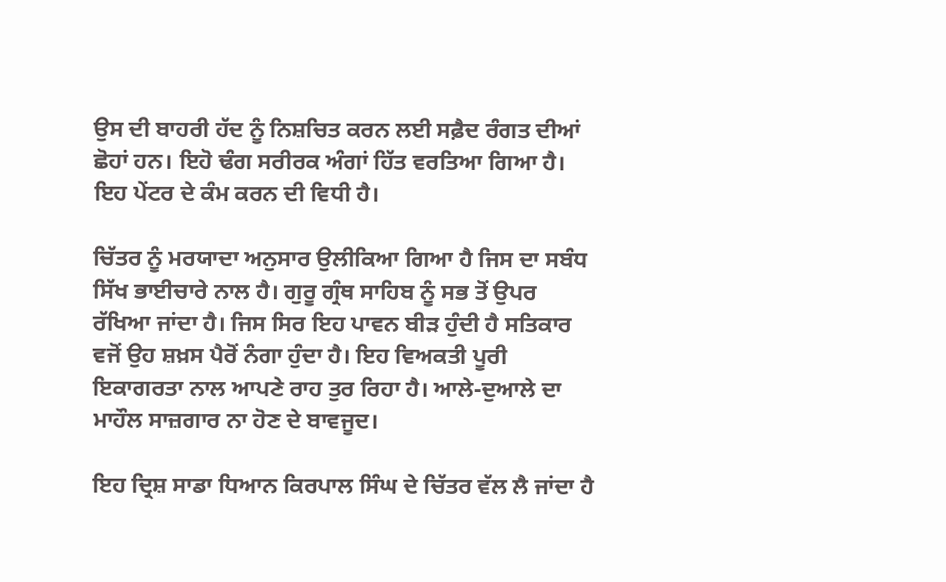ਉਸ ਦੀ ਬਾਹਰੀ ਹੱਦ ਨੂੰ ਨਿਸ਼ਚਿਤ ਕਰਨ ਲਈ ਸਫ਼ੈਦ ਰੰਗਤ ਦੀਆਂ ਛੋਹਾਂ ਹਨ। ਇਹੋ ਢੰਗ ਸਰੀਰਕ ਅੰਗਾਂ ਹਿੱਤ ਵਰਤਿਆ ਗਿਆ ਹੈ। ਇਹ ਪੇਂਟਰ ਦੇ ਕੰਮ ਕਰਨ ਦੀ ਵਿਧੀ ਹੈ।

ਚਿੱਤਰ ਨੂੰ ਮਰਯਾਦਾ ਅਨੁਸਾਰ ਉਲੀਕਿਆ ਗਿਆ ਹੈ ਜਿਸ ਦਾ ਸਬੰਧ ਸਿੱਖ ਭਾਈਚਾਰੇ ਨਾਲ ਹੈ। ਗੁਰੂ ਗ੍ਰੰਥ ਸਾਹਿਬ ਨੂੰ ਸਭ ਤੋਂ ਉਪਰ ਰੱਖਿਆ ਜਾਂਦਾ ਹੈ। ਜਿਸ ਸਿਰ ਇਹ ਪਾਵਨ ਬੀੜ ਹੁੰਦੀ ਹੈ ਸਤਿਕਾਰ ਵਜੋਂ ਉਹ ਸ਼ਖ਼ਸ ਪੈਰੋਂ ਨੰਗਾ ਹੁੰਦਾ ਹੈ। ਇਹ ਵਿਅਕਤੀ ਪੂਰੀ ਇਕਾਗਰਤਾ ਨਾਲ ਆਪਣੇ ਰਾਹ ਤੁਰ ਰਿਹਾ ਹੈ। ਆਲੇ-ਦੁਆਲੇ ਦਾ ਮਾਹੌਲ ਸਾਜ਼ਗਾਰ ਨਾ ਹੋਣ ਦੇ ਬਾਵਜੂਦ।

ਇਹ ਦ੍ਰਿਸ਼ ਸਾਡਾ ਧਿਆਨ ਕਿਰਪਾਲ ਸਿੰਘ ਦੇ ਚਿੱਤਰ ਵੱਲ ਲੈ ਜਾਂਦਾ ਹੈ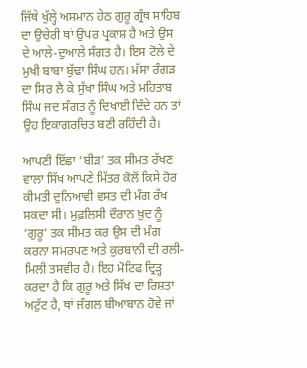ਜਿੱਥੇ ਖੁੱਲ੍ਹੇ ਅਸਮਾਨ ਹੇਠ ਗੁਰੂ ਗ੍ਰੰਥ ਸਾਹਿਬ ਦਾ ਉਚੇਰੀ ਥਾਂ ਉਪਰ ਪ੍ਰਕਾਸ਼ ਹੈ ਅਤੇ ਉਸ ਦੇ ਆਲੇ-ਦੁਆਲੇ ਸੰਗਤ ਹੈ। ਇਸ ਟੋਲੇ ਦੇ ਮੁਖੀ ਬਾਬਾ ਬੁੱਢਾ ਸਿੰਘ ਹਨ। ਮੱਸਾ ਰੰਗੜ ਦਾ ਸਿਰ ਲੈ ਕੇ ਸੁੱਖਾ ਸਿੰਘ ਅਤੇ ਮਹਿਤਾਬ ਸਿੰਘ ਜਦ ਸੰਗਤ ਨੂੰ ਦਿਖਾਈ ਦਿੰਦੇ ਹਨ ਤਾਂ ਉਹ ਇਕਾਗਰਚਿਤ ਬਣੀ ਰਹਿੰਦੀ ਹੈ।

ਆਪਣੀ ਇੱਛਾ ‘ਬੀੜ’ ਤਕ ਸੀਮਤ ਰੱਖਣ ਵਾਲਾ ਸਿੱਖ ਆਪਣੇ ਮਿੱਤਰ ਕੋਲੋਂ ਕਿਸੇ ਹੋਰ ਕੀਮਤੀ ਦੁਨਿਆਵੀ ਵਸਤ ਦੀ ਮੰਗ ਰੱਖ ਸਕਦਾ ਸੀ। ਮੁਫ਼ਲਿਸੀ ਦੌਰਾਨ ਖ਼ੁਦ ਨੂੰ ‘ਗੁਰੂ’ ਤਕ ਸੀਮਤ ਕਰ ਉਸ ਦੀ ਮੰਗ ਕਰਨਾ ਸਮਰਪਣ ਅਤੇ ਕੁਰਬਾਨੀ ਦੀ ਰਲੀ-ਮਿਲੀ ਤਸਵੀਰ ਹੈ। ਇਹ ਮੋਟਿਫ ਦ੍ਰਿੜ੍ਹ ਕਰਦਾ ਹੈ ਕਿ ਗੁਰੂ ਅਤੇ ਸਿੱਖ ਦਾ ਰਿਸ਼ਤਾ ਅਟੁੱਟ ਹੈ, ਥਾਂ ਜੰਗਲ ਬੀਆਬਾਨ ਹੋਵੇ ਜਾਂ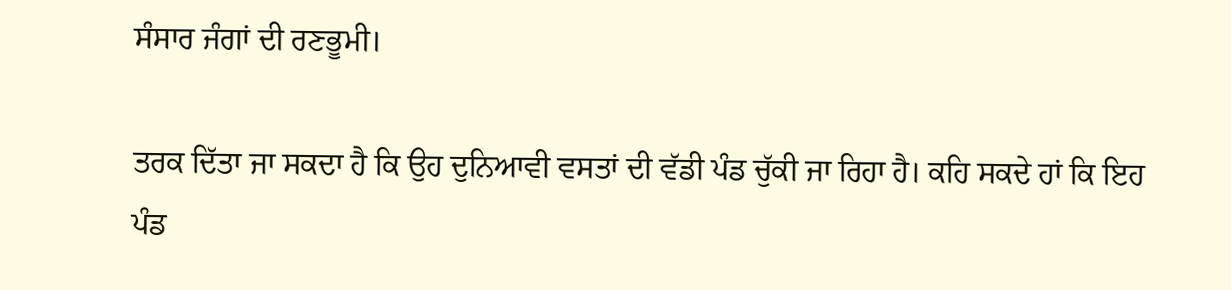ਸੰਸਾਰ ਜੰਗਾਂ ਦੀ ਰਣਭੂਮੀ।

ਤਰਕ ਦਿੱਤਾ ਜਾ ਸਕਦਾ ਹੈ ਕਿ ਉਹ ਦੁਨਿਆਵੀ ਵਸਤਾਂ ਦੀ ਵੱਡੀ ਪੰਡ ਚੁੱਕੀ ਜਾ ਰਿਹਾ ਹੈ। ਕਹਿ ਸਕਦੇ ਹਾਂ ਕਿ ਇਹ ਪੰਡ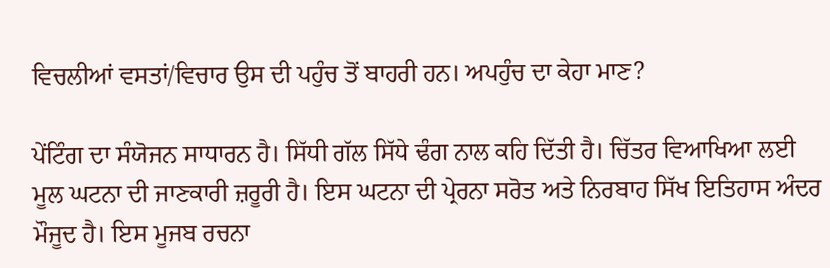ਵਿਚਲੀਆਂ ਵਸਤਾਂ/ਵਿਚਾਰ ਉਸ ਦੀ ਪਹੁੰਚ ਤੋਂ ਬਾਹਰੀ ਹਨ। ਅਪਹੁੰਚ ਦਾ ਕੇਹਾ ਮਾਣ?

ਪੇਂਟਿੰਗ ਦਾ ਸੰਯੋਜਨ ਸਾਧਾਰਨ ਹੈ। ਸਿੱਧੀ ਗੱਲ ਸਿੱਧੇ ਢੰਗ ਨਾਲ ਕਹਿ ਦਿੱਤੀ ਹੈ। ਚਿੱਤਰ ਵਿਆਖਿਆ ਲਈ ਮੂਲ ਘਟਨਾ ਦੀ ਜਾਣਕਾਰੀ ਜ਼ਰੂਰੀ ਹੈ। ਇਸ ਘਟਨਾ ਦੀ ਪ੍ਰੇਰਨਾ ਸਰੋਤ ਅਤੇ ਨਿਰਬਾਹ ਸਿੱਖ ਇਤਿਹਾਸ ਅੰਦਰ ਮੌਜੂਦ ਹੈ। ਇਸ ਮੂਜਬ ਰਚਨਾ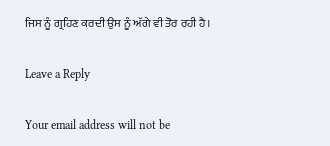ਜਿਸ ਨੂੰ ਗ੍ਰਹਿਣ ਕਰਦੀ ਉਸ ਨੂੰ ਅੱਗੇ ਵੀ ਤੋਰ ਰਹੀ ਹੈ।

Leave a Reply

Your email address will not be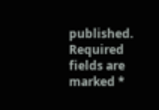published. Required fields are marked *